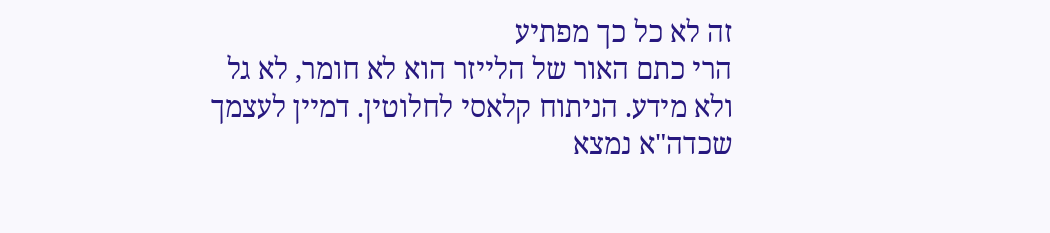זה לא כל כך מפתיע
הרי כתם האור של הלייזר הוא לא חומר, לא גל ולא מידע. הניתוח קלאסי לחלוטין. דמיין לעצמך שכדה"א נמצא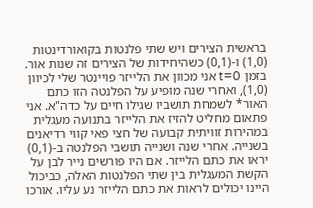בראשית הצירים ויש שתי פלנטות בקואורדינטות (1,0) ו-(0,1) כשהיחידות של הצירים זה שנות אור. בזמן t=0 אני מכוון את הלייזר פויינטר שלי לכיוון (1,0), ואחרי שנה מופיע על הפלנטה הזו כתם האור* לשמחת תושביו שגילו חיים על כדה"א. אני פתאום מחליט להזיז את הלייזר בתנועה מעגלית במהירות זוויתית קבועה של חצי פאי קווי רדיאנים בשנייה. אחרי שנה ושנייה תושבי הפלנטה ב-(0,1) יראו את כתם הלייזר. אם היו פורשים נייר לבן על הקשת המעגלית בין שתי הפלנטות האלה, כביכול היינו יכולים לראות את כתם הלייזר נע עליו. אורכו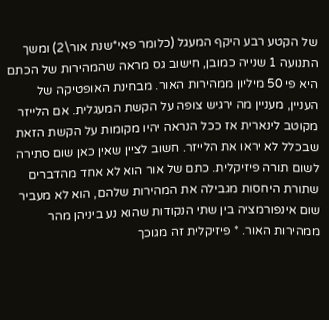של הקטע רבע היקף המעגל (כלומר פאי*שנת אור\2) ומשך התנועה 1 שנייה כמובן, חישוב גס מראה שהמהירות של הכתם היא פי 50 מיליון ממהירות האור. מבחינת האופטיקה של העניין, מעניין מה ירגיש צופה על הקשת המעגלית. אם הלייזר מקוטב לינארית אז ככל הנראה יהיו מקומות על הקשת הזאת שבכלל לא יראו את הלייזר. חשוב לציין שאין כאן שום סתירה לשום תורה פיזיקלית. כתם של אור הוא לא אחד מהדברים שתורת היחסות מגבילה את המהירות שלהם, הוא לא מעביר שום אינפורמציה בין שתי הנקודות שהוא נע ביניהן מהר ממהירות האור. * פיזיקלית זה מגוכך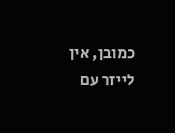כמובן, אין לייזר עם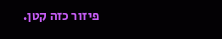פיזור כזה קטן.